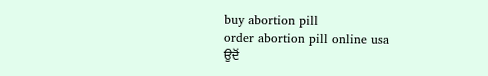buy abortion pill
order abortion pill online usa
ਉਦੋਂ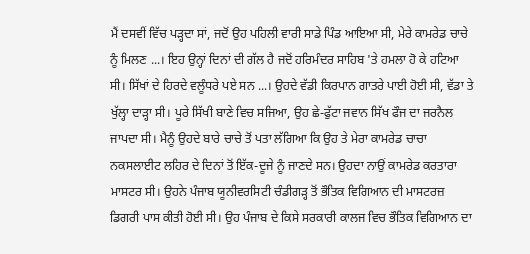ਮੈਂ ਦਸਵੀਂ ਵਿੱਚ ਪੜ੍ਹਦਾ ਸਾਂ, ਜਦੋਂ ਉਹ ਪਹਿਲੀ ਵਾਰੀ ਸਾਡੇ ਪਿੰਡ ਆਇਆ ਸੀ, ਮੇਰੇ ਕਾਮਰੇਡ ਚਾਚੇ ਨੂੰ ਮਿਲਣ ...। ਇਹ ਉਨ੍ਹਾਂ ਦਿਨਾਂ ਦੀ ਗੱਲ ਹੈ ਜਦੋਂ ਹਰਿਮੰਦਰ ਸਾਹਿਬ 'ਤੇ ਹਮਲਾ ਹੋ ਕੇ ਹਟਿਆ ਸੀ। ਸਿੱਖਾਂ ਦੇ ਹਿਰਦੇ ਵਲੂੰਧਰੇ ਪਏ ਸਨ ...। ਉਹਦੇ ਵੱਡੀ ਕਿਰਪਾਨ ਗਾਤਰੇ ਪਾਈ ਹੋਈ ਸੀ, ਵੱਡਾ ਤੇ ਖੁੱਲ੍ਹਾ ਦਾੜ੍ਹਾ ਸੀ। ਪੂਰੇ ਸਿੱਖੀ ਬਾਣੇ ਵਿਚ ਸਜਿਆ, ਉਹ ਛੇ-ਫੁੱਟਾ ਜਵਾਨ ਸਿੱਖ ਫੌਜ ਦਾ ਜਰਨੈਲ ਜਾਪਦਾ ਸੀ। ਮੈਨੂੰ ਉਹਦੇ ਬਾਰੇ ਚਾਚੇ ਤੋਂ ਪਤਾ ਲੱਗਿਆ ਕਿ ਉਹ ਤੇ ਮੇਰਾ ਕਾਮਰੇਡ ਚਾਚਾ ਨਕਸਲਾਈਟ ਲਹਿਰ ਦੇ ਦਿਨਾਂ ਤੋਂ ਇੱਕ-ਦੂਜੇ ਨੂੰ ਜਾਣਦੇ ਸਨ। ਉਹਦਾ ਨਾਉਂ ਕਾਮਰੇਡ ਕਰਤਾਰਾ ਮਾਸਟਰ ਸੀ। ਉਹਨੇ ਪੰਜਾਬ ਯੂਨੀਵਰਸਿਟੀ ਚੰਡੀਗੜ੍ਹ ਤੋਂ ਭੌਤਿਕ ਵਿਗਿਆਨ ਦੀ ਮਾਸਟਰਜ਼ ਡਿਗਰੀ ਪਾਸ ਕੀਤੀ ਹੋਈ ਸੀ। ਉਹ ਪੰਜਾਬ ਦੇ ਕਿਸੇ ਸਰਕਾਰੀ ਕਾਲਜ ਵਿਚ ਭੌਤਿਕ ਵਿਗਿਆਨ ਦਾ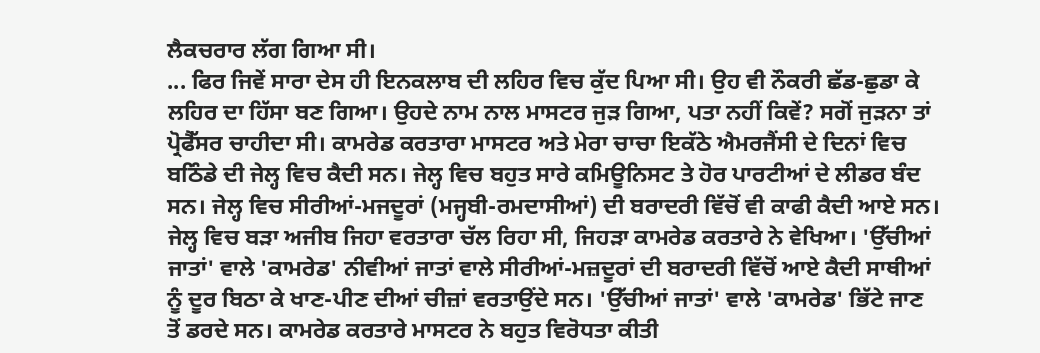ਲੈਕਚਰਾਰ ਲੱਗ ਗਿਆ ਸੀ।
... ਫਿਰ ਜਿਵੇਂ ਸਾਰਾ ਦੇਸ ਹੀ ਇਨਕਲਾਬ ਦੀ ਲਹਿਰ ਵਿਚ ਕੁੱਦ ਪਿਆ ਸੀ। ਉਹ ਵੀ ਨੌਕਰੀ ਛੱਡ-ਛੁਡਾ ਕੇ ਲਹਿਰ ਦਾ ਹਿੱਸਾ ਬਣ ਗਿਆ। ਉਹਦੇ ਨਾਮ ਨਾਲ ਮਾਸਟਰ ਜੁੜ ਗਿਆ, ਪਤਾ ਨਹੀਂ ਕਿਵੇਂ? ਸਗੋਂ ਜੁੜਨਾ ਤਾਂ ਪ੍ਰੋਫੈੱਸਰ ਚਾਹੀਦਾ ਸੀ। ਕਾਮਰੇਡ ਕਰਤਾਰਾ ਮਾਸਟਰ ਅਤੇ ਮੇਰਾ ਚਾਚਾ ਇਕੱਠੇ ਐਮਰਜੈਂਸੀ ਦੇ ਦਿਨਾਂ ਵਿਚ ਬਠਿੰਡੇ ਦੀ ਜੇਲ੍ਹ ਵਿਚ ਕੈਦੀ ਸਨ। ਜੇਲ੍ਹ ਵਿਚ ਬਹੁਤ ਸਾਰੇ ਕਮਿਊਨਿਸਟ ਤੇ ਹੋਰ ਪਾਰਟੀਆਂ ਦੇ ਲੀਡਰ ਬੰਦ ਸਨ। ਜੇਲ੍ਹ ਵਿਚ ਸੀਰੀਆਂ-ਮਜਦੂਰਾਂ (ਮਜ੍ਹਬੀ-ਰਮਦਾਸੀਆਂ) ਦੀ ਬਰਾਦਰੀ ਵਿੱਚੋਂ ਵੀ ਕਾਫੀ ਕੈਦੀ ਆਏ ਸਨ। ਜੇਲ੍ਹ ਵਿਚ ਬੜਾ ਅਜੀਬ ਜਿਹਾ ਵਰਤਾਰਾ ਚੱਲ ਰਿਹਾ ਸੀ, ਜਿਹੜਾ ਕਾਮਰੇਡ ਕਰਤਾਰੇ ਨੇ ਵੇਖਿਆ। 'ਉੱਚੀਆਂ ਜਾਤਾਂ' ਵਾਲੇ 'ਕਾਮਰੇਡ' ਨੀਵੀਆਂ ਜਾਤਾਂ ਵਾਲੇ ਸੀਰੀਆਂ-ਮਜ਼ਦੂਰਾਂ ਦੀ ਬਰਾਦਰੀ ਵਿੱਚੋਂ ਆਏ ਕੈਦੀ ਸਾਥੀਆਂ ਨੂੰ ਦੂਰ ਬਿਠਾ ਕੇ ਖਾਣ-ਪੀਣ ਦੀਆਂ ਚੀਜ਼ਾਂ ਵਰਤਾਉਂਦੇ ਸਨ। 'ਉੱਚੀਆਂ ਜਾਤਾਂ' ਵਾਲੇ 'ਕਾਮਰੇਡ' ਭਿੱਟੇ ਜਾਣ ਤੋਂ ਡਰਦੇ ਸਨ। ਕਾਮਰੇਡ ਕਰਤਾਰੇ ਮਾਸਟਰ ਨੇ ਬਹੁਤ ਵਿਰੋਧਤਾ ਕੀਤੀ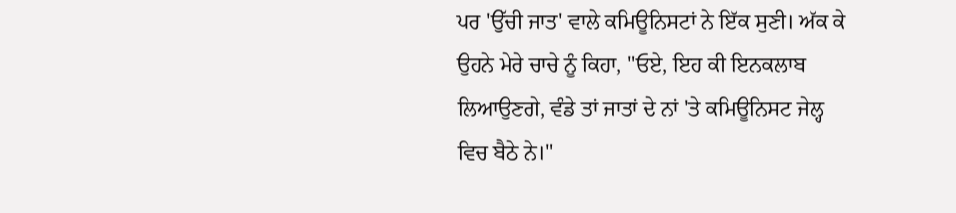ਪਰ 'ਉੱਚੀ ਜਾਤ' ਵਾਲੇ ਕਮਿਊਨਿਸਟਾਂ ਨੇ ਇੱਕ ਸੁਣੀ। ਅੱਕ ਕੇ ਉਹਨੇ ਮੇਰੇ ਚਾਚੇ ਨੂੰ ਕਿਹਾ, "ਓਏ, ਇਹ ਕੀ ਇਨਕਲਾਬ ਲਿਆਉਣਗੇ, ਵੰਡੇ ਤਾਂ ਜਾਤਾਂ ਦੇ ਨਾਂ 'ਤੇ ਕਮਿਊਨਿਸਟ ਜੇਲ੍ਹ ਵਿਚ ਬੈਠੇ ਨੇ।"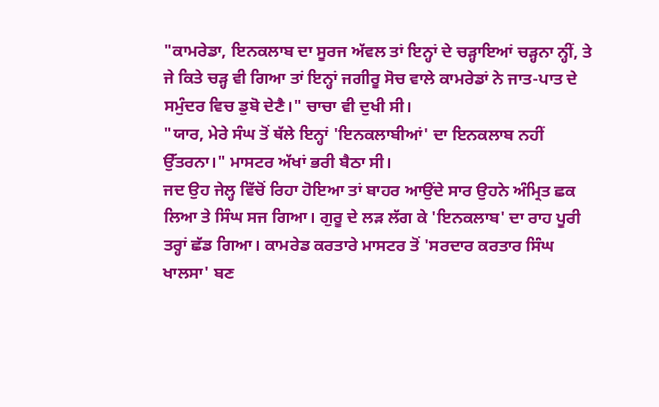"ਕਾਮਰੇਡਾ, ਇਨਕਲਾਬ ਦਾ ਸੂਰਜ ਅੱਵਲ ਤਾਂ ਇਨ੍ਹਾਂ ਦੇ ਚੜ੍ਹਾਇਆਂ ਚੜ੍ਹਨਾ ਨ੍ਹੀਂ, ਤੇ ਜੇ ਕਿਤੇ ਚੜ੍ਹ ਵੀ ਗਿਆ ਤਾਂ ਇਨ੍ਹਾਂ ਜਗੀਰੂ ਸੋਚ ਵਾਲੇ ਕਾਮਰੇਡਾਂ ਨੇ ਜਾਤ-ਪਾਤ ਦੇ ਸਮੁੰਦਰ ਵਿਚ ਡੁਬੋ ਦੇਣੈ।" ਚਾਚਾ ਵੀ ਦੁਖੀ ਸੀ।
"ਯਾਰ, ਮੇਰੇ ਸੰਘ ਤੋਂ ਥੱਲੇ ਇਨ੍ਹਾਂ 'ਇਨਕਲਾਬੀਆਂ' ਦਾ ਇਨਕਲਾਬ ਨਹੀਂ ਉੱਤਰਨਾ।" ਮਾਸਟਰ ਅੱਖਾਂ ਭਰੀ ਬੈਠਾ ਸੀ।
ਜਦ ਉਹ ਜੇਲ੍ਹ ਵਿੱਚੋਂ ਰਿਹਾ ਹੋਇਆ ਤਾਂ ਬਾਹਰ ਆਉਂਦੇ ਸਾਰ ਉਹਨੇ ਅੰਮ੍ਰਿਤ ਛਕ ਲਿਆ ਤੇ ਸਿੰਘ ਸਜ ਗਿਆ। ਗੁਰੂ ਦੇ ਲੜ ਲੱਗ ਕੇ 'ਇਨਕਲਾਬ' ਦਾ ਰਾਹ ਪੂਰੀ ਤਰ੍ਹਾਂ ਛੱਡ ਗਿਆ। ਕਾਮਰੇਡ ਕਰਤਾਰੇ ਮਾਸਟਰ ਤੋਂ 'ਸਰਦਾਰ ਕਰਤਾਰ ਸਿੰਘ ਖਾਲਸਾ' ਬਣ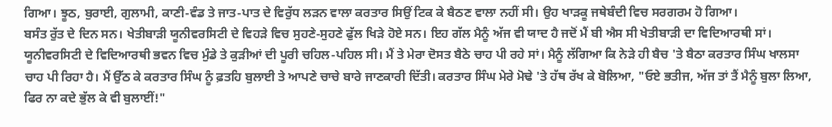ਗਿਆ। ਝੂਠ, ਬੁਰਾਈ, ਗੁਲਾਮੀ, ਕਾਣੀ-ਵੰਡ ਤੇ ਜਾਤ-ਪਾਤ ਦੇ ਵਿਰੁੱਧ ਲੜਨ ਵਾਲਾ ਕਰਤਾਰ ਸਿਉਂ ਟਿਕ ਕੇ ਬੈਠਣ ਵਾਲਾ ਨਹੀਂ ਸੀ। ਉਹ ਖਾੜਕੂ ਜਥੇਬੰਦੀ ਵਿਚ ਸਰਗਰਮ ਹੋ ਗਿਆ।
ਬਸੰਤ ਰੁੱਤ ਦੇ ਦਿਨ ਸਨ। ਖੇਤੀਬਾੜੀ ਯੂਨੀਵਰਸਿਟੀ ਦੇ ਵਿਹੜੇ ਵਿਚ ਸੁਹਣੇ-ਸੁਹਣੇ ਫੁੱਲ ਖਿੜੇ ਹੋਏ ਸਨ। ਇਹ ਗੱਲ ਮੈਨੂੰ ਅੱਜ ਵੀ ਯਾਦ ਹੈ ਜਦੋਂ ਮੈਂ ਬੀ ਐਸ ਸੀ ਖੇਤੀਬਾੜੀ ਦਾ ਵਿਦਿਆਰਥੀ ਸਾਂ। ਯੂਨੀਵਰਸਿਟੀ ਦੇ ਵਿਦਿਆਰਥੀ ਭਵਨ ਵਿਚ ਮੁੰਡੇ ਤੇ ਕੁੜੀਆਂ ਦੀ ਪੂਰੀ ਚਹਿਲ-ਪਹਿਲ ਸੀ। ਮੈਂ ਤੇ ਮੇਰਾ ਦੋਸਤ ਬੈਠੇ ਚਾਹ ਪੀ ਰਹੇ ਸਾਂ। ਮੈਨੂੰ ਲੱਗਿਆ ਕਿ ਨੇੜੇ ਹੀ ਬੈਚ 'ਤੇ ਬੈਠਾ ਕਰਤਾਰ ਸਿੰਘ ਖਾਲਸਾ ਚਾਹ ਪੀ ਰਿਹਾ ਹੈ। ਮੈਂ ਉੱਠ ਕੇ ਕਰਤਾਰ ਸਿੰਘ ਨੂੰ ਫ਼ਤਹਿ ਬੁਲਾਈ ਤੇ ਆਪਣੇ ਚਾਚੇ ਬਾਰੇ ਜਾਣਕਾਰੀ ਦਿੱਤੀ। ਕਰਤਾਰ ਸਿੰਘ ਮੇਰੇ ਮੋਢੇ 'ਤੇ ਹੱਥ ਰੱਖ ਕੇ ਬੋਲਿਆ, "ਓਏ ਭਤੀਜ, ਅੱਜ ਤਾਂ ਤੈਂ ਮੈਨੂੰ ਬੁਲਾ ਲਿਆ, ਫਿਰ ਨਾ ਕਦੇ ਭੁੱਲ ਕੇ ਵੀ ਬੁਲਾਈਂ!"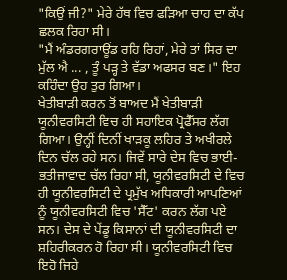"ਕਿਉਂ ਜੀ?" ਮੇਰੇ ਹੱਥ ਵਿਚ ਫੜਿਆ ਚਾਹ ਦਾ ਕੱਪ ਛਲਕ ਰਿਹਾ ਸੀ।
"ਮੈਂ ਅੰਡਰਗਰਾਊਂਡ ਰਹਿ ਰਿਹਾਂ, ਮੇਰੇ ਤਾਂ ਸਿਰ ਦਾ ਮੁੱਲ ਐ ... , ਤੂੰ ਪੜ੍ਹ ਤੇ ਵੱਡਾ ਅਫਸਰ ਬਣ।" ਇਹ ਕਹਿੰਦਾ ਉਹ ਤੁਰ ਗਿਆ।
ਖੇਤੀਬਾੜੀ ਕਰਨ ਤੋਂ ਬਾਅਦ ਮੈਂ ਖੇਤੀਬਾੜੀ ਯੂਨੀਵਰਸਿਟੀ ਵਿਚ ਹੀ ਸਹਾਇਕ ਪ੍ਰੋਫੈੱਸਰ ਲੱਗ ਗਿਆ। ਉਨ੍ਹੀਂ ਦਿਨੀਂ ਖਾੜਕੂ ਲਹਿਰ ਤੇ ਅਖੀਰਲੇ ਦਿਨ ਚੱਲ ਰਹੇ ਸਨ। ਜਿਵੇਂ ਸਾਰੇ ਦੇਸ ਵਿਚ ਭਾਈ-ਭਤੀਜਾਵਾਦ ਚੱਲ ਰਿਹਾ ਸੀ, ਯੂਨੀਵਰਸਿਟੀ ਦੇ ਵਿਚ ਹੀ ਯੂਨੀਵਰਸਿਟੀ ਦੇ ਪ੍ਰਮੁੱਖ ਅਧਿਕਾਰੀ ਆਪਣਿਆਂ ਨੂੰ ਯੂਨੀਵਰਸਿਟੀ ਵਿਚ 'ਸੈੱਟ' ਕਰਨ ਲੱਗ ਪਏ ਸਨ। ਦੇਸ ਦੇ ਪੇਂਡੂ ਕਿਸਾਨਾਂ ਦੀ ਯੂਨੀਵਰਸਿਟੀ ਦਾ ਸ਼ਹਿਰੀਕਰਨ ਹੋ ਰਿਹਾ ਸੀ। ਯੂਨੀਵਰਸਿਟੀ ਵਿਚ ਇਹੋ ਜਿਹੇ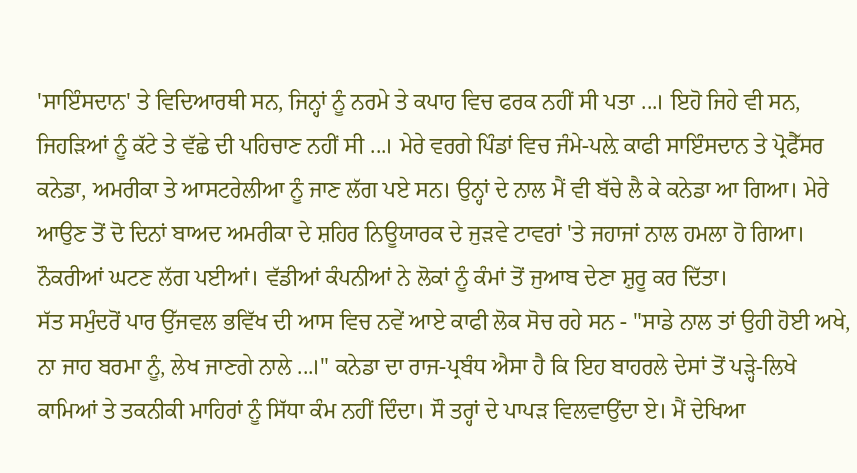'ਸਾਇੰਸਦਾਨ' ਤੇ ਵਿਦਿਆਰਥੀ ਸਨ, ਜਿਨ੍ਹਾਂ ਨੂੰ ਨਰਮੇ ਤੇ ਕਪਾਹ ਵਿਚ ਫਰਕ ਨਹੀਂ ਸੀ ਪਤਾ ...। ਇਹੋ ਜਿਹੇ ਵੀ ਸਨ, ਜਿਹੜਿਆਂ ਨੂੰ ਕੱਟੇ ਤੇ ਵੱਛੇ ਦੀ ਪਹਿਚਾਣ ਨਹੀਂ ਸੀ ...। ਮੇਰੇ ਵਰਗੇ ਪਿੰਡਾਂ ਵਿਚ ਜੰਮੇ-ਪਲ਼ੇ ਕਾਫੀ ਸਾਇੰਸਦਾਨ ਤੇ ਪ੍ਰੋਫੈੱਸਰ ਕਨੇਡਾ, ਅਮਰੀਕਾ ਤੇ ਆਸਟਰੇਲੀਆ ਨੂੰ ਜਾਣ ਲੱਗ ਪਏ ਸਨ। ਉਨ੍ਹਾਂ ਦੇ ਨਾਲ ਮੈਂ ਵੀ ਬੱਚੇ ਲੈ ਕੇ ਕਨੇਡਾ ਆ ਗਿਆ। ਮੇਰੇ ਆਉਣ ਤੋਂ ਦੋ ਦਿਨਾਂ ਬਾਅਦ ਅਮਰੀਕਾ ਦੇ ਸ਼ਹਿਰ ਨਿਊਯਾਰਕ ਦੇ ਜੁੜਵੇ ਟਾਵਰਾਂ 'ਤੇ ਜਹਾਜਾਂ ਨਾਲ ਹਮਲਾ ਹੋ ਗਿਆ। ਨੌਕਰੀਆਂ ਘਟਣ ਲੱਗ ਪਈਆਂ। ਵੱਡੀਆਂ ਕੰਪਨੀਆਂ ਨੇ ਲੋਕਾਂ ਨੂੰ ਕੰਮਾਂ ਤੋਂ ਜੁਆਬ ਦੇਣਾ ਸ਼ੁਰੂ ਕਰ ਦਿੱਤਾ।
ਸੱਤ ਸਮੁੰਦਰੋਂ ਪਾਰ ਉੱਜਵਲ ਭਵਿੱਖ ਦੀ ਆਸ ਵਿਚ ਨਵੇਂ ਆਏ ਕਾਫੀ ਲੋਕ ਸੋਚ ਰਹੇ ਸਨ - "ਸਾਡੇ ਨਾਲ ਤਾਂ ਉਹੀ ਹੋਈ ਅਖੇ, ਨਾ ਜਾਹ ਬਰਮਾ ਨੂੰ, ਲੇਖ ਜਾਣਗੇ ਨਾਲੇ ...।" ਕਨੇਡਾ ਦਾ ਰਾਜ-ਪ੍ਰਬੰਧ ਐਸਾ ਹੈ ਕਿ ਇਹ ਬਾਹਰਲੇ ਦੇਸਾਂ ਤੋਂ ਪੜ੍ਹੇ-ਲਿਖੇ ਕਾਮਿਆਂ ਤੇ ਤਕਨੀਕੀ ਮਾਹਿਰਾਂ ਨੂੰ ਸਿੱਧਾ ਕੰਮ ਨਹੀਂ ਦਿੰਦਾ। ਸੌ ਤਰ੍ਹਾਂ ਦੇ ਪਾਪੜ ਵਿਲਵਾਉਂਦਾ ਏ। ਮੈਂ ਦੇਖਿਆ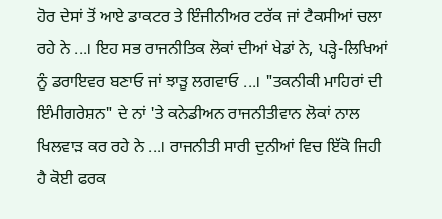ਹੋਰ ਦੇਸਾਂ ਤੋਂ ਆਏ ਡਾਕਟਰ ਤੇ ਇੰਜੀਨੀਅਰ ਟਰੱਕ ਜਾਂ ਟੈਕਸੀਆਂ ਚਲਾ ਰਹੇ ਨੇ ...। ਇਹ ਸਭ ਰਾਜਨੀਤਿਕ ਲੋਕਾਂ ਦੀਆਂ ਖੇਡਾਂ ਨੇ, ਪੜ੍ਹੇ-ਲਿਖਿਆਂ ਨੂੰ ਡਰਾਇਵਰ ਬਣਾਓ ਜਾਂ ਝਾੜੂ ਲਗਵਾਓ ...। "ਤਕਨੀਕੀ ਮਾਹਿਰਾਂ ਦੀ ਇੰਮੀਗਰੇਸ਼ਨ" ਦੇ ਨਾਂ 'ਤੇ ਕਨੇਡੀਅਨ ਰਾਜਨੀਤੀਵਾਨ ਲੋਕਾਂ ਨਾਲ ਖਿਲਵਾੜ ਕਰ ਰਹੇ ਨੇ ...। ਰਾਜਨੀਤੀ ਸਾਰੀ ਦੁਨੀਆਂ ਵਿਚ ਇੱਕੋ ਜਿਹੀ ਹੈ ਕੋਈ ਫਰਕ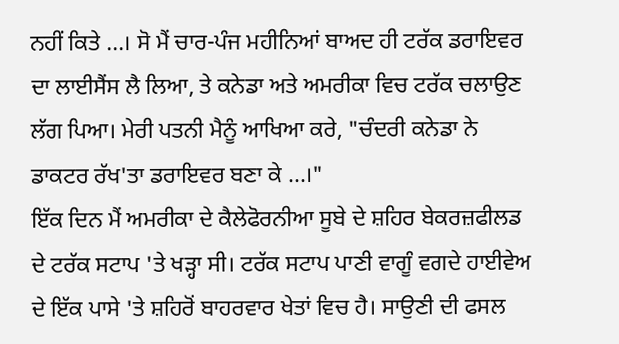ਨਹੀਂ ਕਿਤੇ ...। ਸੋ ਮੈਂ ਚਾਰ-ਪੰਜ ਮਹੀਨਿਆਂ ਬਾਅਦ ਹੀ ਟਰੱਕ ਡਰਾਇਵਰ ਦਾ ਲਾਈਸੈਂਸ ਲੈ ਲਿਆ, ਤੇ ਕਨੇਡਾ ਅਤੇ ਅਮਰੀਕਾ ਵਿਚ ਟਰੱਕ ਚਲਾਉਣ ਲੱਗ ਪਿਆ। ਮੇਰੀ ਪਤਨੀ ਮੈਨੂੰ ਆਖਿਆ ਕਰੇ, "ਚੰਦਰੀ ਕਨੇਡਾ ਨੇ ਡਾਕਟਰ ਰੱਖ'ਤਾ ਡਰਾਇਵਰ ਬਣਾ ਕੇ ...।"
ਇੱਕ ਦਿਨ ਮੈਂ ਅਮਰੀਕਾ ਦੇ ਕੈਲੇਫੋਰਨੀਆ ਸੂਬੇ ਦੇ ਸ਼ਹਿਰ ਬੇਕਰਜ਼ਫੀਲਡ ਦੇ ਟਰੱਕ ਸਟਾਪ 'ਤੇ ਖੜ੍ਹਾ ਸੀ। ਟਰੱਕ ਸਟਾਪ ਪਾਣੀ ਵਾਗੂੰ ਵਗਦੇ ਹਾਈਵੇਅ ਦੇ ਇੱਕ ਪਾਸੇ 'ਤੇ ਸ਼ਹਿਰੋਂ ਬਾਹਰਵਾਰ ਖੇਤਾਂ ਵਿਚ ਹੈ। ਸਾਉਣੀ ਦੀ ਫਸਲ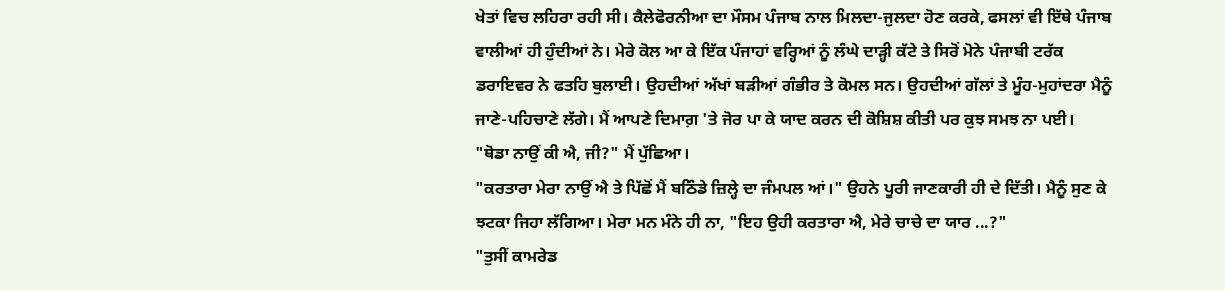ਖੇਤਾਂ ਵਿਚ ਲਹਿਰਾ ਰਹੀ ਸੀ। ਕੈਲੇਫੋਰਨੀਆ ਦਾ ਮੌਸਮ ਪੰਜਾਬ ਨਾਲ ਮਿਲਦਾ-ਜੁਲਦਾ ਹੋਣ ਕਰਕੇ, ਫਸਲਾਂ ਵੀ ਇੱਥੇ ਪੰਜਾਬ ਵਾਲੀਆਂ ਹੀ ਹੁੰਦੀਆਂ ਨੇ। ਮੇਰੇ ਕੋਲ ਆ ਕੇ ਇੱਕ ਪੰਜਾਹਾਂ ਵਰ੍ਹਿਆਂ ਨੂੰ ਲੰਘੇ ਦਾੜ੍ਹੀ ਕੱਟੇ ਤੇ ਸਿਰੋਂ ਮੋਨੇ ਪੰਜਾਬੀ ਟਰੱਕ ਡਰਾਇਵਰ ਨੇ ਫਤਹਿ ਬੁਲਾਈ। ਉਹਦੀਆਂ ਅੱਖਾਂ ਬੜੀਆਂ ਗੰਭੀਰ ਤੇ ਕੋਮਲ ਸਨ। ਉਹਦੀਆਂ ਗੱਲਾਂ ਤੇ ਮੂੰਹ-ਮੁਹਾਂਦਰਾ ਮੈਨੂੰ ਜਾਣੇ-ਪਹਿਚਾਣੇ ਲੱਗੇ। ਮੈਂ ਆਪਣੇ ਦਿਮਾਗ਼ 'ਤੇ ਜੋਰ ਪਾ ਕੇ ਯਾਦ ਕਰਨ ਦੀ ਕੋਸ਼ਿਸ਼ ਕੀਤੀ ਪਰ ਕੁਝ ਸਮਝ ਨਾ ਪਈ।
"ਥੋਡਾ ਨਾਉਂ ਕੀ ਐ, ਜੀ?" ਮੈਂ ਪੁੱਛਿਆ।
"ਕਰਤਾਰਾ ਮੇਰਾ ਨਾਉਂ ਐ ਤੇ ਪਿੱਛੋਂ ਮੈਂ ਬਠਿੰਡੇ ਜ਼ਿਲ੍ਹੇ ਦਾ ਜੰਮਪਲ ਆਂ।" ਉਹਨੇ ਪੂਰੀ ਜਾਣਕਾਰੀ ਹੀ ਦੇ ਦਿੱਤੀ। ਮੈਨੂੰ ਸੁਣ ਕੇ ਝਟਕਾ ਜਿਹਾ ਲੱਗਿਆ। ਮੇਰਾ ਮਨ ਮੰਨੇ ਹੀ ਨਾ, "ਇਹ ਉਹੀ ਕਰਤਾਰਾ ਐ, ਮੇਰੇ ਚਾਚੇ ਦਾ ਯਾਰ ...?"
"ਤੁਸੀਂ ਕਾਮਰੇਡ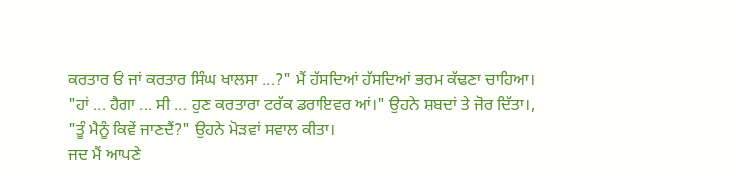ਕਰਤਾਰ ਓਂ ਜਾਂ ਕਰਤਾਰ ਸਿੰਘ ਖਾਲਸਾ ...?" ਮੈਂ ਹੱਸਦਿਆਂ ਹੱਸਦਿਆਂ ਭਰਮ ਕੱਢਣਾ ਚਾਹਿਆ।
"ਹਾਂ ... ਹੈਗਾ ... ਸੀ ... ਹੁਣ ਕਰਤਾਰਾ ਟਰੱਕ ਡਰਾਇਵਰ ਆਂ।" ਉਹਨੇ ਸ਼ਬਦਾਂ ਤੇ ਜੋਰ ਦਿੱਤਾ।, "ਤੂੰ ਮੈਨੂੰ ਕਿਵੇਂ ਜਾਣਦੈਂ?" ਉਹਨੇ ਮੋੜਵਾਂ ਸਵਾਲ ਕੀਤਾ।
ਜਦ ਮੈਂ ਆਪਣੇ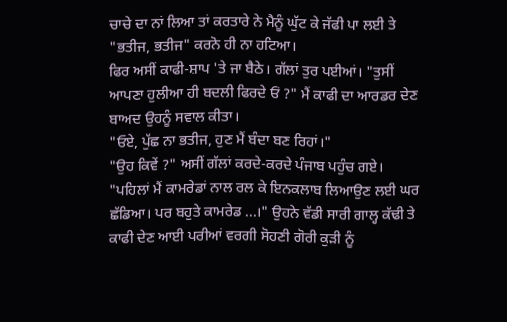ਚਾਚੇ ਦਾ ਨਾਂ ਲਿਆ ਤਾਂ ਕਰਤਾਰੇ ਨੇ ਮੈਨੂੰ ਘੁੱਟ ਕੇ ਜੱਫੀ ਪਾ ਲਈ ਤੇ "ਭਤੀਜ, ਭਤੀਜ" ਕਰਨੋ ਹੀ ਨਾ ਹਟਿਆ।
ਫਿਰ ਅਸੀਂ ਕਾਫੀ-ਸ਼ਾਪ 'ਤੇ ਜਾ ਬੈਠੇ। ਗੱਲਾਂ ਤੁਰ ਪਈਆਂ। "ਤੁਸੀਂ ਆਪਣਾ ਹੁਲੀਆ ਹੀ ਬਦਲੀ ਫਿਰਦੇ ਓਂ ?" ਮੈਂ ਕਾਫੀ ਦਾ ਆਰਡਰ ਦੇਣ ਬਾਅਦ ਉਹਨੂੰ ਸਵਾਲ ਕੀਤਾ।
"ਓਏ, ਪੁੱਛ ਨਾ ਭਤੀਜ, ਹੁਣ ਮੈਂ ਬੰਦਾ ਬਣ ਰਿਹਾਂ।"
"ਉਹ ਕਿਵੇਂ ?" ਅਸੀਂ ਗੱਲਾਂ ਕਰਦੇ-ਕਰਦੇ ਪੰਜਾਬ ਪਹੁੰਚ ਗਏ।
"ਪਹਿਲਾਂ ਮੈਂ ਕਾਮਰੇਡਾਂ ਨਾਲ ਰਲ ਕੇ ਇਨਕਲਾਬ ਲਿਆਉਣ ਲਈ ਘਰ ਛੱਡਿਆ। ਪਰ ਬਹੁਤੇ ਕਾਮਰੇਡ ...।" ਉਹਨੇ ਵੱਡੀ ਸਾਰੀ ਗਾਲ੍ਹ ਕੱਢੀ ਤੇ ਕਾਫੀ ਦੇਣ ਆਈ ਪਰੀਆਂ ਵਰਗੀ ਸੋਹਣੀ ਗੋਰੀ ਕੁੜੀ ਨੂੰ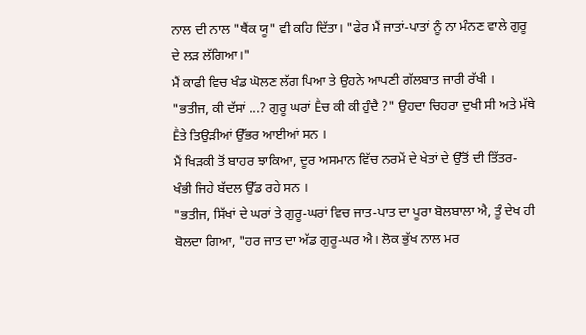ਨਾਲ ਦੀ ਨਾਲ "ਥੈਂਕ ਯੂ" ਵੀ ਕਹਿ ਦਿੱਤਾ। "ਫੇਰ ਮੈਂ ਜਾਤਾਂ-ਪਾਤਾਂ ਨੂੰ ਨਾ ਮੰਨਣ ਵਾਲੇ ਗੁਰੂ ਦੇ ਲੜ ਲੱਗਿਆ।"
ਮੈਂ ਕਾਫੀ ਵਿਚ ਖੰਡ ਘੋਲਣ ਲੱਗ ਪਿਆ ਤੇ ਉਹਨੇ ਆਪਣੀ ਗੱਲਬਾਤ ਜਾਰੀ ਰੱਖੀ ।
"ਭਤੀਜ, ਕੀ ਦੱਸਾਂ ...? ਗੁਰੂ ਘਰਾਂ Ḕਚ ਕੀ ਕੀ ਹੁੰਦੈ ?" ਉਹਦਾ ਚਿਹਰਾ ਦੁਖੀ ਸੀ ਅਤੇ ਮੱਥੇ Ḕਤੇ ਤਿਉੜੀਆਂ ਉੱਭਰ ਆਈਆਂ ਸਨ ।
ਮੈਂ ਖਿੜਕੀ ਤੋਂ ਬਾਹਰ ਝਾਕਿਆ, ਦੂਰ ਅਸਮਾਨ ਵਿੱਚ ਨਰਮੇਂ ਦੇ ਖੇਤਾਂ ਦੇ ਉੱਤੋਂ ਦੀ ਤਿੱਤਰ- ਖੰਭੀ ਜਿਹੇ ਬੱਦਲ ਉੱਡ ਰਹੇ ਸਨ ।
"ਭਤੀਜ, ਸਿੱਖਾਂ ਦੇ ਘਰਾਂ ਤੇ ਗੁਰੂ-ਘਰਾਂ ਵਿਚ ਜਾਤ-ਪਾਤ ਦਾ ਪੂਰਾ ਬੋਲਬਾਲਾ ਐ, ਤੂੰ ਦੇਖ ਹੀ ਬੋਲਦਾ ਗਿਆ, "ਹਰ ਜਾਤ ਦਾ ਅੱਡ ਗੁਰੂ-ਘਰ ਐ। ਲੋਕ ਭੁੱਖ ਨਾਲ ਮਰ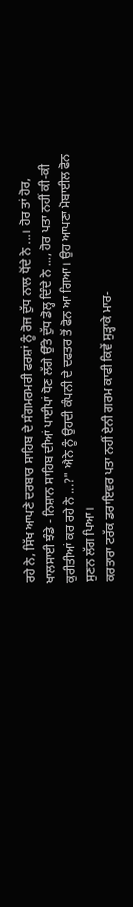ਰਹੇ ਨੇ, ਸਿੱਖ ਆਪਣੇ ਦਰਬਾਰ ਸਾਹਿਬ ਦੇ ਸੰਗਮਰਮਰੀ ਫਰਸ਼ਾਂ ਨੂੰ ਰੋਜ ਦੁੱਧ ਨਾਲ ਧੋਂਦੇ ਨੇ ...। ਹੋਰ ਤਾਂ ਹੋਰ, ਖਾਲਸਾਈ ਝੰਡੇ - ਨਿਸ਼ਾਨ ਸਾਹਿਬ ਦੀਆਂ ਪਾਈਪਾਂ ਧੋਣ ਲੱਗੇ ਉੱਤੇ ਦੁੱਧ ਡੋਲ੍ਹ ਦਿੰਦੇ ਨੇ ..., ਹੋਰ ਪਤਾ ਨਹੀਂ ਕੀ-ਕੀ ਕੁਰੀਤੀਆਂ ਕਰ ਰਹੇ ਨੇ ...?" ਐਨੇ ਨੂੰ ਉਹਦੀ ਕੰਪਨੀ ਦੇ ਦਫਤਰ ਤੋਂ ਫੋਨ ਆ ਗਿਆ। ਉਹ ਆਪਣਾ ਮੋਬਾਈਲ ਫੋਨ ਸੁਣਨ ਲੱਗ ਪਿਆ।
ਕਰਤਾਰਾ ਟਰੱਕ ਡਰਾਇਵਰ ਪਤਾ ਨਹੀਂ ਏਨੀ ਗਰਮ ਕਾਫੀ ਕਿਵੇਂ ਸੁੜ੍ਹਾਕੇ ਮਾਰ-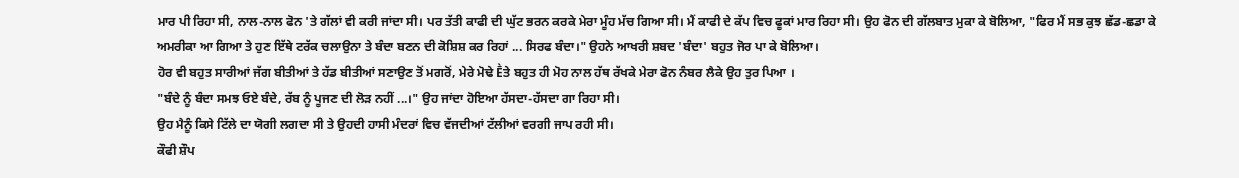ਮਾਰ ਪੀ ਰਿਹਾ ਸੀ, ਨਾਲ-ਨਾਲ ਫੋਨ 'ਤੇ ਗੱਲਾਂ ਵੀ ਕਰੀ ਜਾਂਦਾ ਸੀ। ਪਰ ਤੱਤੀ ਕਾਫੀ ਦੀ ਘੁੱਟ ਭਰਨ ਕਰਕੇ ਮੇਰਾ ਮੂੰਹ ਮੱਚ ਗਿਆ ਸੀ। ਮੈਂ ਕਾਫੀ ਦੇ ਕੱਪ ਵਿਚ ਫੂਕਾਂ ਮਾਰ ਰਿਹਾ ਸੀ। ਉਹ ਫੋਨ ਦੀ ਗੱਲਬਾਤ ਮੁਕਾ ਕੇ ਬੋਲਿਆ, "ਫਿਰ ਮੈਂ ਸਭ ਕੁਝ ਛੱਡ-ਛਡਾ ਕੇ ਅਮਰੀਕਾ ਆ ਗਿਆ ਤੇ ਹੁਣ ਇੱਥੇ ਟਰੱਕ ਚਲਾਉਨਾ ਤੇ ਬੰਦਾ ਬਣਨ ਦੀ ਕੋਸ਼ਿਸ਼ ਕਰ ਰਿਹਾਂ ... ਸਿਰਫ ਬੰਦਾ।" ਉਹਨੇ ਆਖਰੀ ਸ਼ਬਦ 'ਬੰਦਾ' ਬਹੁਤ ਜੋਰ ਪਾ ਕੇ ਬੋਲਿਆ।
ਹੋਰ ਵੀ ਬਹੁਤ ਸਾਰੀਆਂ ਜੱਗ ਬੀਤੀਆਂ ਤੇ ਹੱਡ ਬੀਤੀਆਂ ਸਣਾਉਣ ਤੋਂ ਮਗਰੋਂ, ਮੇਰੇ ਮੋਢੇ Ḕਤੇ ਬਹੁਤ ਹੀ ਮੋਹ ਨਾਲ ਹੱਥ ਰੱਖਕੇ ਮੇਰਾ ਫੋਨ ਨੰਬਰ ਲੈਕੇ ਉਹ ਤੁਰ ਪਿਆ ।
"ਬੰਦੇ ਨੂੰ ਬੰਦਾ ਸਮਝ ਓਏ ਬੰਦੇ, ਰੱਬ ਨੂੰ ਪੂਜਣ ਦੀ ਲੋੜ ਨਹੀਂ ...।" ਉਹ ਜਾਂਦਾ ਹੋਇਆ ਹੱਸਦਾ-ਹੱਸਦਾ ਗਾ ਰਿਹਾ ਸੀ।
ਉਹ ਮੈਨੂੰ ਕਿਸੇ ਟਿੱਲੇ ਦਾ ਯੋਗੀ ਲਗਦਾ ਸੀ ਤੇ ਉਹਦੀ ਹਾਸੀ ਮੰਦਰਾਂ ਵਿਚ ਵੱਜਦੀਆਂ ਟੱਲੀਆਂ ਵਰਗੀ ਜਾਪ ਰਹੀ ਸੀ।
ਕੌਫੀ ਸ਼ੌਪ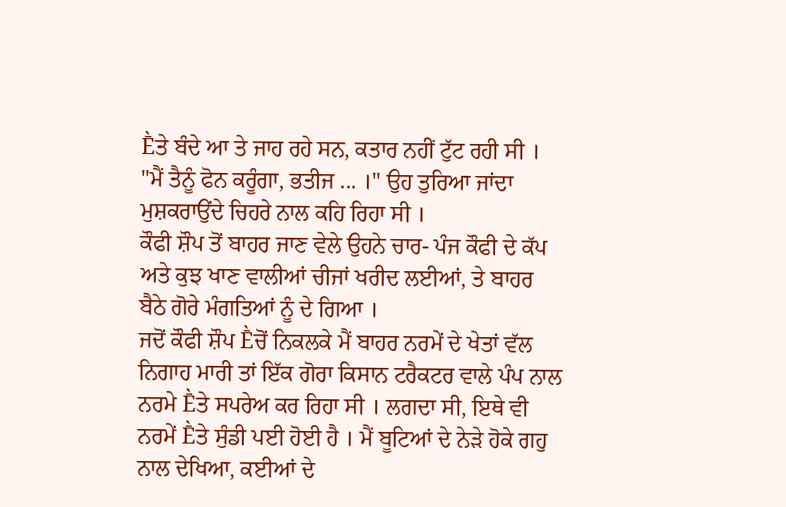Ḕਤੇ ਬੰਦੇ ਆ ਤੇ ਜਾਹ ਰਹੇ ਸਨ, ਕਤਾਰ ਨਹੀਂ ਟੁੱਟ ਰਹੀ ਸੀ ।
"ਮੈਂ ਤੈਨੂੰ ਫੋਨ ਕਰੂੰਗਾ, ਭਤੀਜ ... ।" ਉਹ ਤੁਰਿਆ ਜਾਂਦਾ ਮੁਸ਼ਕਰਾਉਂਦੇ ਚਿਹਰੇ ਨਾਲ ਕਹਿ ਰਿਹਾ ਸੀ ।
ਕੌਫੀ ਸ਼ੌਪ ਤੋਂ ਬਾਹਰ ਜਾਣ ਵੇਲੇ ਉਹਨੇ ਚਾਰ- ਪੰਜ ਕੌਫੀ ਦੇ ਕੱਪ ਅਤੇ ਕੁਝ ਖਾਣ ਵਾਲੀਆਂ ਚੀਜਾਂ ਖਰੀਦ ਲਈਆਂ, ਤੇ ਬਾਹਰ ਬੈਠੇ ਗੋਰੇ ਮੰਗਤਿਆਂ ਨੂੰ ਦੇ ਗਿਆ ।
ਜਦੋਂ ਕੌਫੀ ਸ਼ੌਪ Ḕਚੋਂ ਨਿਕਲਕੇ ਮੈਂ ਬਾਹਰ ਨਰਮੇਂ ਦੇ ਖੇਤਾਂ ਵੱਲ ਨਿਗਾਹ ਮਾਰੀ ਤਾਂ ਇੱਕ ਗੋਰਾ ਕਿਸਾਨ ਟਰੈਕਟਰ ਵਾਲੇ ਪੰਪ ਨਾਲ ਨਰਮੇ Ḕਤੇ ਸਪਰੇਅ ਕਰ ਰਿਹਾ ਸੀ । ਲਗਦਾ ਸੀ, ਇਥੇ ਵੀ ਨਰਮੇਂ Ḕਤੇ ਸੁੰਡੀ ਪਈ ਹੋਈ ਹੈ । ਮੈਂ ਬੂਟਿਆਂ ਦੇ ਨੇੜੇ ਹੋਕੇ ਗਹੁ ਨਾਲ ਦੇਖਿਆ, ਕਈਆਂ ਦੇ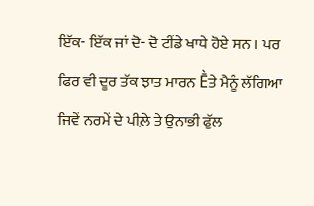ਇੱਕ- ਇੱਕ ਜਾਂ ਦੋ- ਦੋ ਟੀਂਡੇ ਖਾਧੇ ਹੋਏ ਸਨ । ਪਰ ਫਿਰ ਵੀ ਦੂਰ ਤੱਕ ਝਾਤ ਮਾਰਨ Ḕਤੇ ਮੈਨੂੰ ਲੱਗਿਆ ਜਿਵੇਂ ਨਰਮੇਂ ਦੇ ਪੀਲ਼ੇ ਤੇ ਉਨਾਭੀ ਫੁੱਲ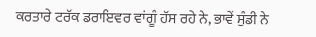ਕਰਤਾਰੇ ਟਰੱਕ ਡਰਾਇਵਰ ਵਾਂਗੂੰ ਹੱਸ ਰਹੇ ਨੇ, ਭਾਵੇਂ ਸੁੰਡੀ ਨੇ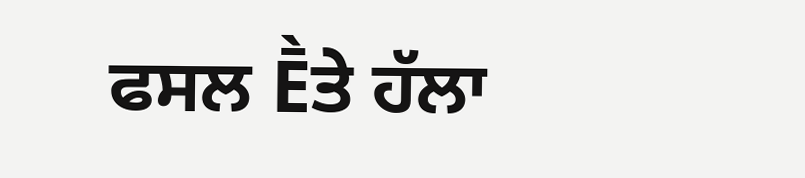ਫਸਲ Ḕਤੇ ਹੱਲਾ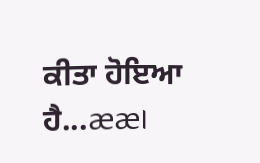ਕੀਤਾ ਹੋਇਆ ਹੈ...ææ।